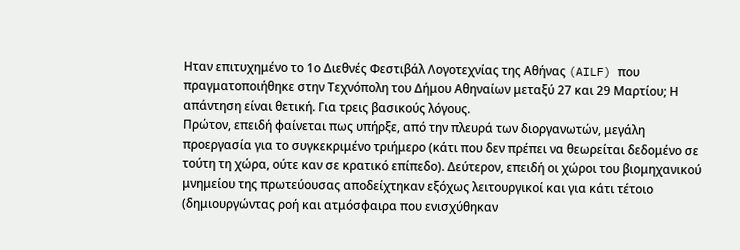Ηταν επιτυχημένο το 1ο Διεθνές Φεστιβάλ Λογοτεχνίας της Αθήνας (AILF) που πραγματοποιήθηκε στην Τεχνόπολη του Δήμου Αθηναίων μεταξύ 27 και 29 Μαρτίου; Η απάντηση είναι θετική. Για τρεις βασικούς λόγους.
Πρώτον, επειδή φαίνεται πως υπήρξε, από την πλευρά των διοργανωτών, μεγάλη προεργασία για το συγκεκριμένο τριήμερο (κάτι που δεν πρέπει να θεωρείται δεδομένο σε τούτη τη χώρα, ούτε καν σε κρατικό επίπεδο). Δεύτερον, επειδή οι χώροι του βιομηχανικού μνημείου της πρωτεύουσας αποδείχτηκαν εξόχως λειτουργικοί και για κάτι τέτοιο (δημιουργώντας ροή και ατμόσφαιρα που ενισχύθηκαν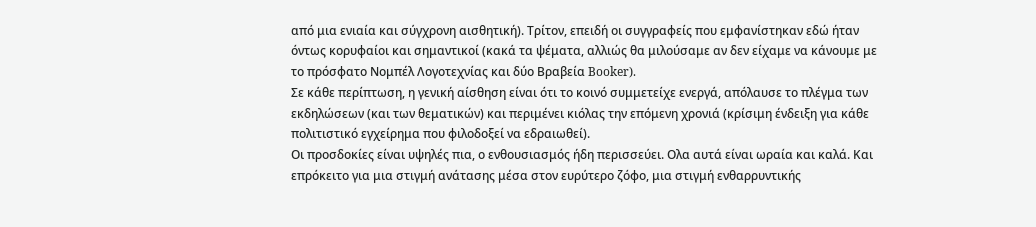από μια ενιαία και σύγχρονη αισθητική). Τρίτον, επειδή οι συγγραφείς που εμφανίστηκαν εδώ ήταν όντως κορυφαίοι και σημαντικοί (κακά τα ψέματα, αλλιώς θα μιλούσαμε αν δεν είχαμε να κάνουμε με το πρόσφατο Νομπέλ Λογοτεχνίας και δύο Βραβεία Booker).
Σε κάθε περίπτωση, η γενική αίσθηση είναι ότι το κοινό συμμετείχε ενεργά, απόλαυσε το πλέγμα των εκδηλώσεων (και των θεματικών) και περιμένει κιόλας την επόμενη χρονιά (κρίσιμη ένδειξη για κάθε πολιτιστικό εγχείρημα που φιλοδοξεί να εδραιωθεί).
Οι προσδοκίες είναι υψηλές πια, ο ενθουσιασμός ήδη περισσεύει. Ολα αυτά είναι ωραία και καλά. Και επρόκειτο για μια στιγμή ανάτασης μέσα στον ευρύτερο ζόφο, μια στιγμή ενθαρρυντικής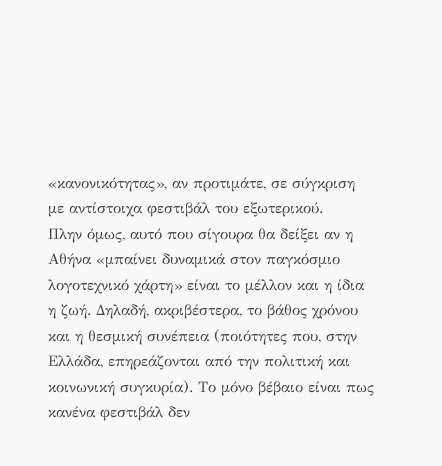«κανονικότητας», αν προτιμάτε, σε σύγκριση με αντίστοιχα φεστιβάλ του εξωτερικού.
Πλην όμως, αυτό που σίγουρα θα δείξει αν η Αθήνα «μπαίνει δυναμικά στον παγκόσμιο λογοτεχνικό χάρτη» είναι το μέλλον και η ίδια η ζωή. Δηλαδή, ακριβέστερα, το βάθος χρόνου και η θεσμική συνέπεια (ποιότητες που, στην Ελλάδα, επηρεάζονται από την πολιτική και κοινωνική συγκυρία). Το μόνο βέβαιο είναι πως κανένα φεστιβάλ δεν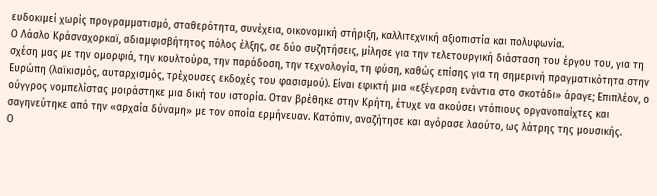ευδοκιμεί χωρίς προγραμματισμό, σταθερότητα, συνέχεια, οικονομική στήριξη, καλλιτεχνική αξιοπιστία και πολυφωνία.
Ο Λάσλο Κράσναχορκαϊ, αδιαμφισβήτητος πόλος έλξης, σε δύο συζητήσεις, μίλησε για την τελετουργική διάσταση του έργου του, για τη σχέση μας με την ομορφιά, την κουλτούρα, την παράδοση, την τεχνολογία, τη φύση, καθώς επίσης για τη σημερινή πραγματικότητα στην Ευρώπη (λαϊκισμός, αυταρχισμός, τρέχουσες εκδοχές του φασισμού). Είναι εφικτή μια «εξέγερση ενάντια στο σκοτάδι» άραγε; Επιπλέον, ο ούγγρος νομπελίστας μοιράστηκε μια δική του ιστορία. Οταν βρέθηκε στην Κρήτη, έτυχε να ακούσει ντόπιους οργανοπαίχτες και σαγηνεύτηκε από την «αρχαία δύναμη» με τον οποία ερμήνευαν. Κατόπιν, αναζήτησε και αγόρασε λαούτο, ως λάτρης της μουσικής.
Ο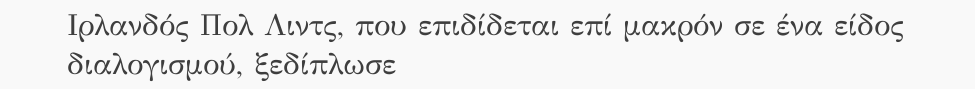Ιρλανδός Πολ Λιντς, που επιδίδεται επί μακρόν σε ένα είδος διαλογισμού, ξεδίπλωσε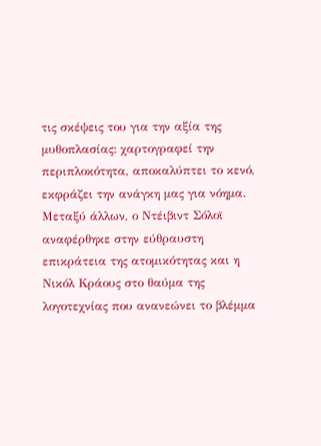τις σκέψεις του για την αξία της μυθοπλασίας: χαρτογραφεί την περιπλοκότητα, αποκαλύπτει το κενό, εκφράζει την ανάγκη μας για νόημα. Μεταξύ άλλων, ο Ντέιβιντ Σόλοϊ αναφέρθηκε στην εύθραυστη επικράτεια της ατομικότητας και η Νικόλ Κράους στο θαύμα της λογοτεχνίας που ανανεώνει το βλέμμα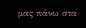μας πάνω στα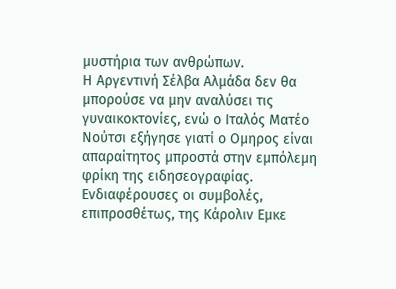μυστήρια των ανθρώπων.
Η Αργεντινή Σέλβα Αλμάδα δεν θα μπορούσε να μην αναλύσει τις γυναικοκτονίες, ενώ ο Ιταλός Ματέο Νούτσι εξήγησε γιατί ο Ομηρος είναι απαραίτητος μπροστά στην εμπόλεμη φρίκη της ειδησεογραφίας. Ενδιαφέρουσες οι συμβολές, επιπροσθέτως, της Κάρολιν Εμκε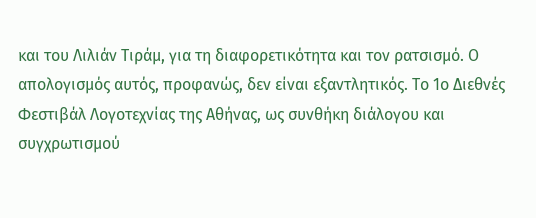και του Λιλιάν Τιράμ, για τη διαφορετικότητα και τον ρατσισμό. Ο απολογισμός αυτός, προφανώς, δεν είναι εξαντλητικός. Το 1ο Διεθνές Φεστιβάλ Λογοτεχνίας της Αθήνας, ως συνθήκη διάλογου και συγχρωτισμού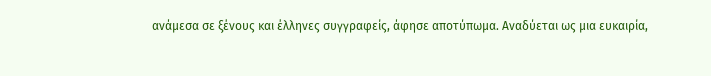ανάμεσα σε ξένους και έλληνες συγγραφείς, άφησε αποτύπωμα. Αναδύεται ως μια ευκαιρία,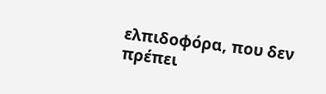ελπιδοφόρα, που δεν πρέπει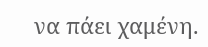να πάει χαμένη.